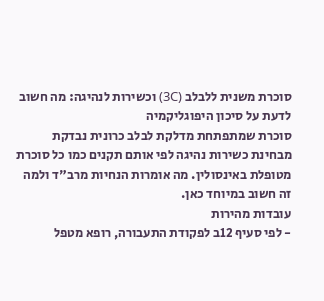סוכרת משנית ללבלב (3C) וכשירות לנהיגה: מה חשוב לדעת על סיכון היפוגליקמיה
סוכרת שמתפתחת מדלקת לבלב כרונית נבדקת מבחינת כשירות נהיגה לפי אותם תקנים כמו כל סוכרת מטופלת באינסולין. מה אומרות הנחיות מרב"ד ולמה זה חשוב במיוחד כאן.
עובדות מהירות
- לפי סעיף 12ב לפקודת התעבורה, רופא מטפל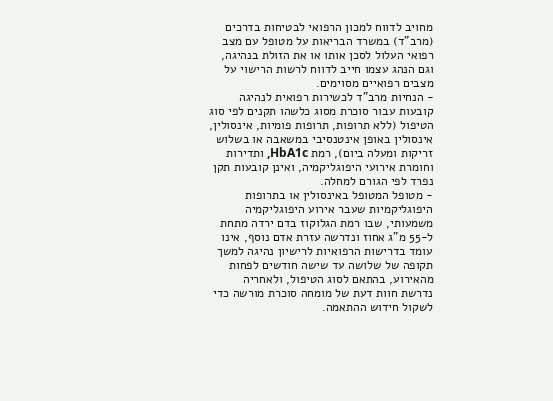מחויב לדווח למכון הרפואי לבטיחות בדרכים (מרב"ד) במשרד הבריאות על מטופל עם מצב רפואי העלול לסכן אותו או את הזולת בנהיגה, וגם הנהג עצמו חייב לדווח לרשות הרישוי על מצבים רפואיים מסוימים.
- הנחיות מרב"ד לכשירות רפואית לנהיגה קובעות עבור סוכרת מסוג כלשהו תקנים לפי סוג הטיפול (ללא תרופות, תרופות פומיות, אינסולין, אינסולין באופן אינטנסיבי במשאבה או בשלוש זריקות ומעלה ביום), רמת HbA1c, ותדירות וחומרת אירועי היפוגליקמיה, ואינן קובעות תקן נפרד לפי הגורם למחלה.
- מטופל המטופל באינסולין או בתרופות היפוגליקמיות שעבר אירוע היפוגליקמיה משמעותי, שבו רמת הגלוקוז בדם ירדה מתחת ל-55 מ"ג אחוז ונדרשה עזרת אדם נוסף, אינו עומד בדרישות הרפואיות לרישיון נהיגה למשך תקופה של שלושה עד שישה חודשים לפחות מהאירוע, בהתאם לסוג הטיפול, ולאחריה נדרשת חוות דעת של מומחה סוכרת מורשה כדי לשקול חידוש ההתאמה.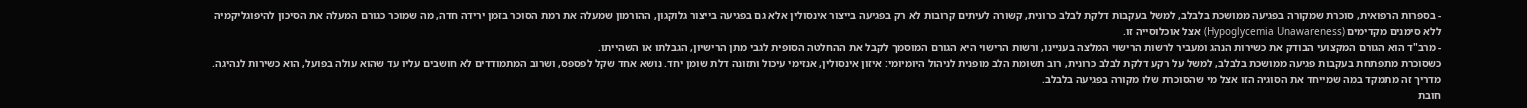- בספרות הרפואית, סוכרת שמקורה בפגיעה ממושכת בלבלב, למשל בעקבות דלקת לבלב כרונית, קשורה לעיתים קרובות לא רק בפגיעה בייצור אינסולין אלא גם בפגיעה בייצור גלוקגון, ההורמון שמעלה את רמת הסוכר בזמן ירידה חדה, מה שמוכר כגורם המעלה את הסיכון להיפוגליקמיה ללא סימנים מקדימים (Hypoglycemia Unawareness) אצל אוכלוסייה זו.
- מרב"ד הוא הגורם המקצועי הבודק את כשירות הנהג ומעביר לרשות הרישוי המלצה בעניינו, ורשות הרישוי היא הגורם המוסמך לקבל את ההחלטה הסופית לגבי מתן הרישיון, הגבלתו או השהייתו.
כשסוכרת מתפתחת בעקבות פגיעה ממושכת בלבלב, למשל על רקע דלקת לבלב כרונית, רוב תשומת הלב מופנית לניהול היומיומי: איזון אינסולין, אנזימי עיכול ותזונה דלת שומן יחד. נושא אחד שקל לפספס, ושרוב המתמודדים לא חושבים עליו עד שהוא עולה בפועל, הוא כשירות לנהיגה. מדריך זה מתמקד במה שמייחד את הסוגיה הזו אצל מי שהסוכרת שלו מקורה בפגיעה בלבלב.
חובת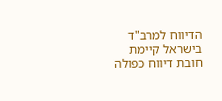הדיווח למרב"ד
בישראל קיימת חובת דיווח כפולה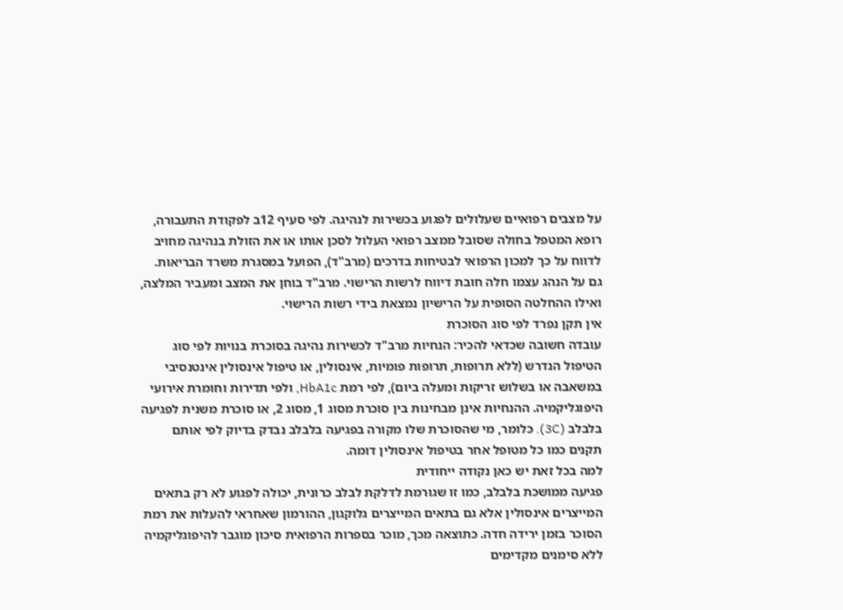על מצבים רפואיים שעלולים לפגוע בכשירות לנהיגה. לפי סעיף 12ב לפקודת התעבורה, רופא המטפל בחולה שסובל ממצב רפואי העלול לסכן אותו או את הזולת בנהיגה מחויב לדווח על כך למכון הרפואי לבטיחות בדרכים (מרב"ד), הפועל במסגרת משרד הבריאות. גם על הנהג עצמו חלה חובת דיווח לרשות הרישוי. מרב"ד בוחן את המצב ומעביר המלצה, ואילו ההחלטה הסופית על הרישיון נמצאת בידי רשות הרישוי.
אין תקן נפרד לפי סוג הסוכרת
עובדה חשובה שכדאי להכיר: הנחיות מרב"ד לכשירות נהיגה בסוכרת בנויות לפי סוג הטיפול הנדרש (ללא תרופות, תרופות פומיות, אינסולין, או טיפול אינסולין אינטנסיבי במשאבה או בשלוש זריקות ומעלה ביום), לפי רמת HbA1c, ולפי תדירות וחומרת אירועי היפוגליקמיה. ההנחיות אינן מבחינות בין סוכרת מסוג 1, מסוג 2, או סוכרת משנית לפגיעה בלבלב (3C). כלומר, מי שהסוכרת שלו מקורה בפגיעה בלבלב נבדק בדיוק לפי אותם תקנים כמו כל מטופל אחר בטיפול אינסולין דומה.
למה בכל זאת יש כאן נקודה ייחודית
פגיעה ממושכת בלבלב, כמו זו שגורמת לדלקת לבלב כרונית, יכולה לפגוע לא רק בתאים המייצרים אינסולין אלא גם בתאים המייצרים גלוקגון, ההורמון שאחראי להעלות את רמת הסוכר בזמן ירידה חדה. כתוצאה מכך, מוכר בספרות הרפואית סיכון מוגבר להיפוגליקמיה ללא סימנים מקדימים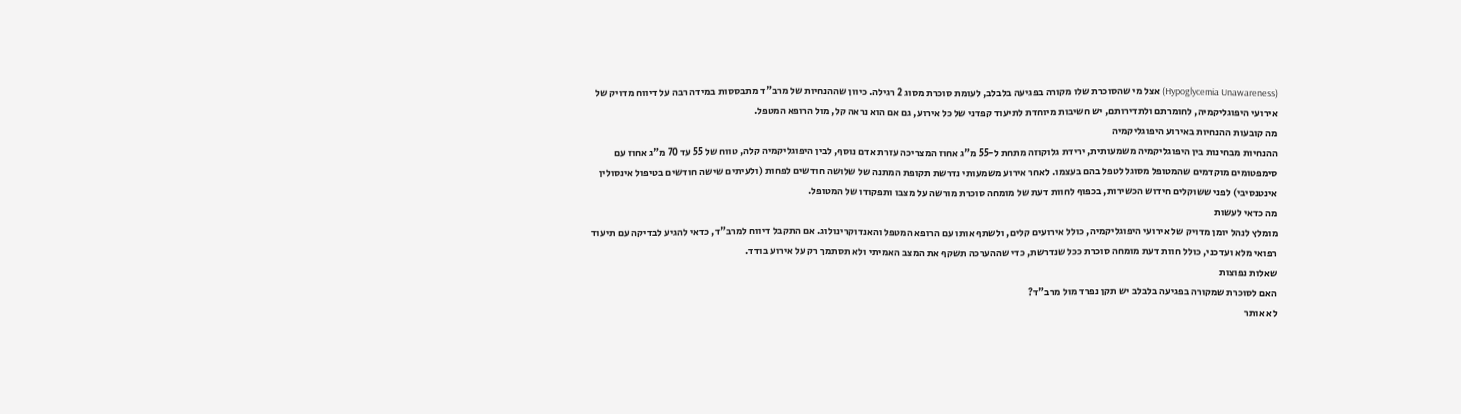(Hypoglycemia Unawareness) אצל מי שהסוכרת שלו מקורה בפגיעה בלבלב, לעומת סוכרת מסוג 2 רגילה. כיוון שההנחיות של מרב"ד מתבססות במידה רבה על דיווח מדויק של אירועי היפוגליקמיה, לחומרתם ולתדירותם, יש חשיבות מיוחדת לתיעוד קפדני של כל אירוע, גם אם הוא נראה קל, מול הרופא המטפל.
מה קובעות ההנחיות באירוע היפוגליקמיה
ההנחיות מבחינות בין היפוגליקמיה משמעותית, ירידת גלוקוזה מתחת ל-55 מ"ג אחוז המצריכה עזרת אדם נוסף, לבין היפוגליקמיה קלה, טווח של 55 עד 70 מ"ג אחוז עם סימפטומים מוקדמים שהמטופל מסוגל לטפל בהם בעצמו. לאחר אירוע משמעותי נדרשת תקופת המתנה של שלושה חודשים לפחות (ולעיתים שישה חודשים בטיפול אינסולין אינטנסיבי) לפני ששוקלים חידוש הכשירות, בכפוף לחוות דעת של מומחה סוכרת מורשה על מצבו ותפקודו של המטופל.
מה כדאי לעשות
מומלץ לנהל יומן מדויק של אירועי היפוגליקמיה, כולל אירועים קלים, ולשתף אותו עם הרופא המטפל והאנדוקרינולוג. אם התקבל דיווח למרב"ד, כדאי להגיע לבדיקה עם תיעוד רפואי מלא ועדכני, כולל חוות דעת מומחה סוכרת ככל שנדרשת, כדי שההערכה תשקף את המצב האמיתי ולא תסתמך רק על אירוע בודד.
שאלות נפוצות
האם לסוכרת שמקורה בפגיעה בלבלב יש תקן נפרד מול מרב"ד?
לא אותר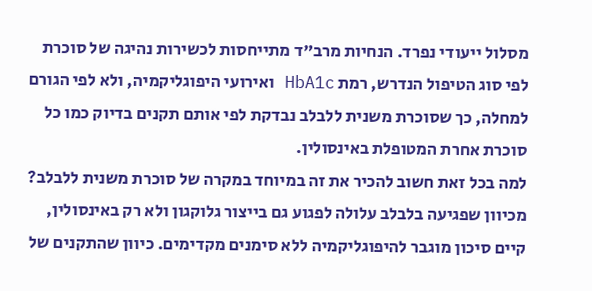מסלול ייעודי נפרד. הנחיות מרב"ד מתייחסות לכשירות נהיגה של סוכרת לפי סוג הטיפול הנדרש, רמת HbA1c ואירועי היפוגליקמיה, ולא לפי הגורם למחלה, כך שסוכרת משנית ללבלב נבדקת לפי אותם תקנים בדיוק כמו כל סוכרת אחרת המטופלת באינסולין.
למה בכל זאת חשוב להכיר את זה במיוחד במקרה של סוכרת משנית ללבלב?
מכיוון שפגיעה בלבלב עלולה לפגוע גם בייצור גלוקגון ולא רק באינסולין, קיים סיכון מוגבר להיפוגליקמיה ללא סימנים מקדימים. כיוון שהתקנים של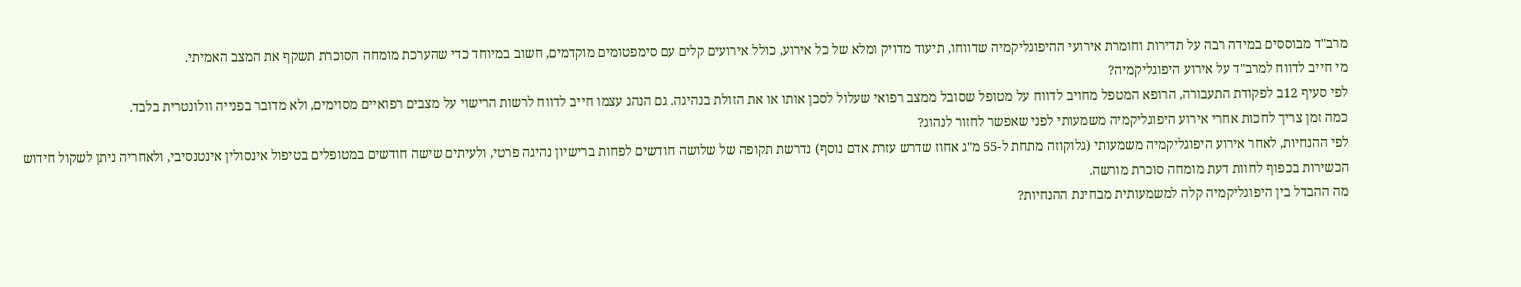מרב"ד מבוססים במידה רבה על תדירות וחומרת אירועי ההיפוגליקמיה שדווחו, תיעוד מדויק ומלא של כל אירוע, כולל אירועים קלים עם סימפטומים מוקדמים, חשוב במיוחד כדי שהערכת מומחה הסוכרת תשקף את המצב האמיתי.
מי חייב לדווח למרב"ד על אירוע היפוגליקמיה?
לפי סעיף 12ב לפקודת התעבורה, הרופא המטפל מחויב לדווח על מטופל שסובל ממצב רפואי שעלול לסכן אותו או את הזולת בנהיגה. גם הנהג עצמו חייב לדווח לרשות הרישוי על מצבים רפואיים מסוימים, ולא מדובר בפנייה וולונטרית בלבד.
כמה זמן צריך לחכות אחרי אירוע היפוגליקמיה משמעותי לפני שאפשר לחזור לנהוג?
לפי ההנחיות, לאחר אירוע היפוגליקמיה משמעותי (גלוקוזה מתחת ל-55 מ"ג אחוז שדרש עזרת אדם נוסף) נדרשת תקופה של שלושה חודשים לפחות ברישיון נהיגה פרטי, ולעיתים שישה חודשים במטופלים בטיפול אינסולין אינטנסיבי, ולאחריה ניתן לשקול חידוש הכשירות בכפוף לחוות דעת מומחה סוכרת מורשה.
מה ההבדל בין היפוגליקמיה קלה למשמעותית מבחינת ההנחיות?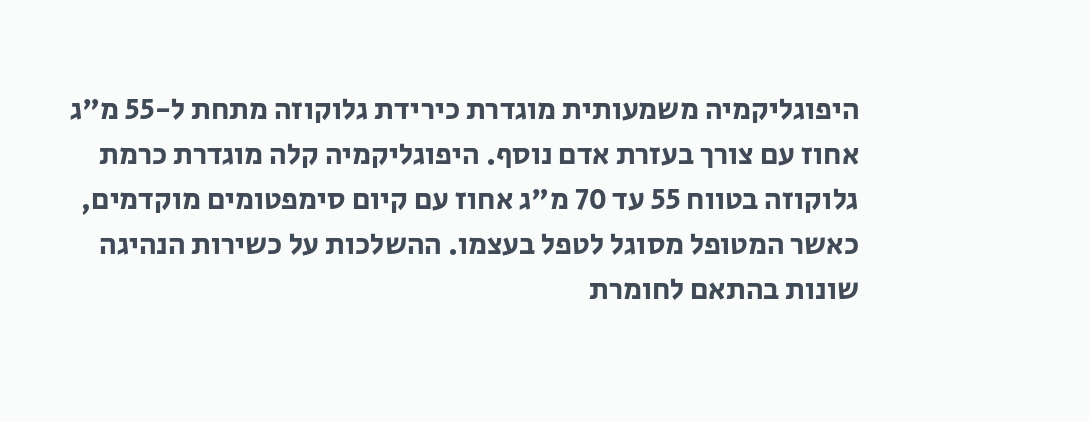היפוגליקמיה משמעותית מוגדרת כירידת גלוקוזה מתחת ל-55 מ"ג אחוז עם צורך בעזרת אדם נוסף. היפוגליקמיה קלה מוגדרת כרמת גלוקוזה בטווח 55 עד 70 מ"ג אחוז עם קיום סימפטומים מוקדמים, כאשר המטופל מסוגל לטפל בעצמו. ההשלכות על כשירות הנהיגה שונות בהתאם לחומרת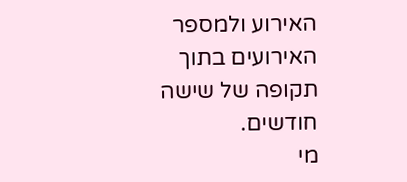האירוע ולמספר האירועים בתוך תקופה של שישה חודשים.
מי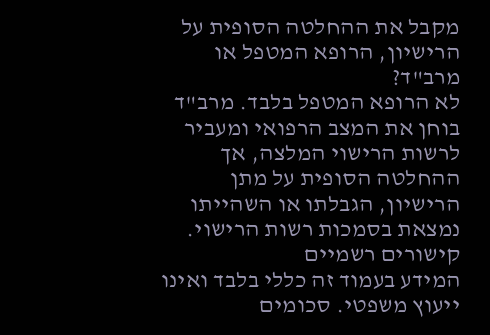מקבל את ההחלטה הסופית על הרישיון, הרופא המטפל או מרב"ד?
לא הרופא המטפל בלבד. מרב"ד בוחן את המצב הרפואי ומעביר לרשות הרישוי המלצה, אך ההחלטה הסופית על מתן הרישיון, הגבלתו או השהייתו נמצאת בסמכות רשות הרישוי.
קישורים רשמיים
המידע בעמוד זה כללי בלבד ואינו ייעוץ משפטי. סכומים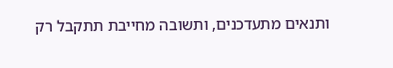ותנאים מתעדכנים, ותשובה מחייבת תתקבל רק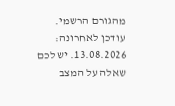מהגורם הרשמי. עודכן לאחרונה: 13.08.2026. יש לכם שאלה על המצב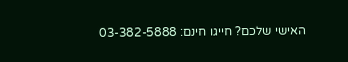האישי שלכם? חייגו חינם: 03-382-5888